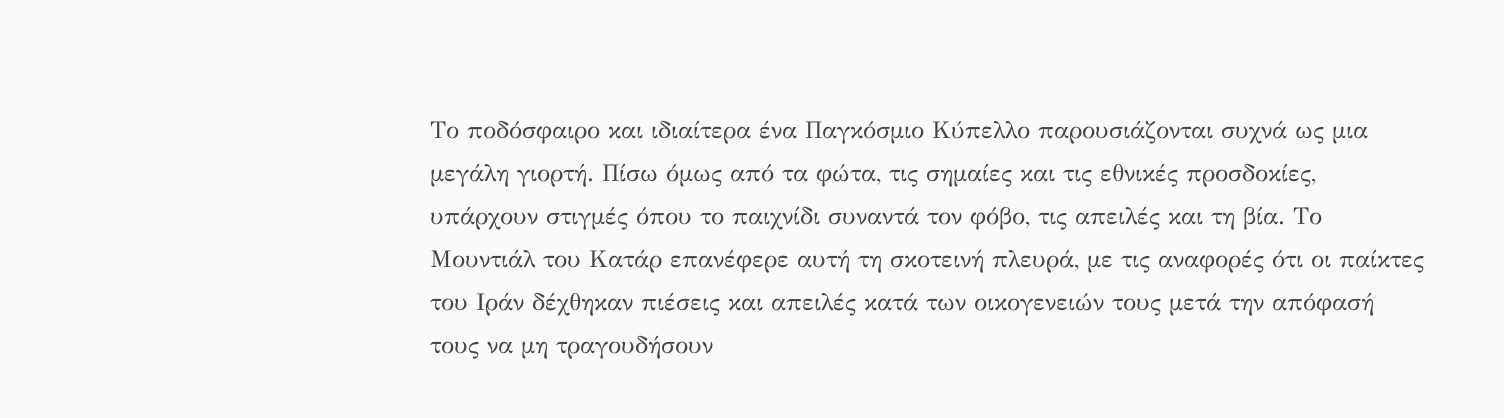Το ποδόσφαιρο και ιδιαίτερα ένα Παγκόσμιο Κύπελλο παρουσιάζονται συχνά ως μια μεγάλη γιορτή. Πίσω όμως από τα φώτα, τις σημαίες και τις εθνικές προσδοκίες, υπάρχουν στιγμές όπου το παιχνίδι συναντά τον φόβο, τις απειλές και τη βία. Το Μουντιάλ του Κατάρ επανέφερε αυτή τη σκοτεινή πλευρά, με τις αναφορές ότι οι παίκτες του Ιράν δέχθηκαν πιέσεις και απειλές κατά των οικογενειών τους μετά την απόφασή τους να μη τραγουδήσουν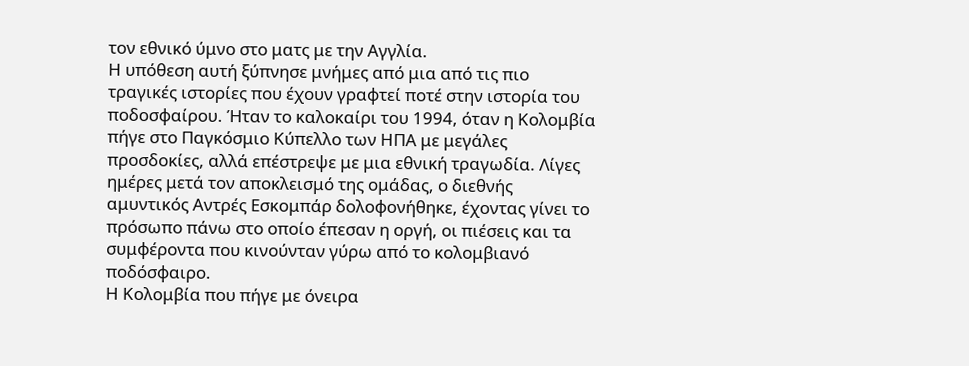τον εθνικό ύμνο στο ματς με την Αγγλία.
Η υπόθεση αυτή ξύπνησε μνήμες από μια από τις πιο τραγικές ιστορίες που έχουν γραφτεί ποτέ στην ιστορία του ποδοσφαίρου. Ήταν το καλοκαίρι του 1994, όταν η Κολομβία πήγε στο Παγκόσμιο Κύπελλο των ΗΠΑ με μεγάλες προσδοκίες, αλλά επέστρεψε με μια εθνική τραγωδία. Λίγες ημέρες μετά τον αποκλεισμό της ομάδας, ο διεθνής αμυντικός Αντρές Εσκομπάρ δολοφονήθηκε, έχοντας γίνει το πρόσωπο πάνω στο οποίο έπεσαν η οργή, οι πιέσεις και τα συμφέροντα που κινούνταν γύρω από το κολομβιανό ποδόσφαιρο.
Η Κολομβία που πήγε με όνειρα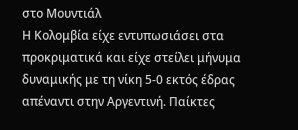στο Μουντιάλ
Η Κολομβία είχε εντυπωσιάσει στα προκριματικά και είχε στείλει μήνυμα δυναμικής με τη νίκη 5-0 εκτός έδρας απέναντι στην Αργεντινή. Παίκτες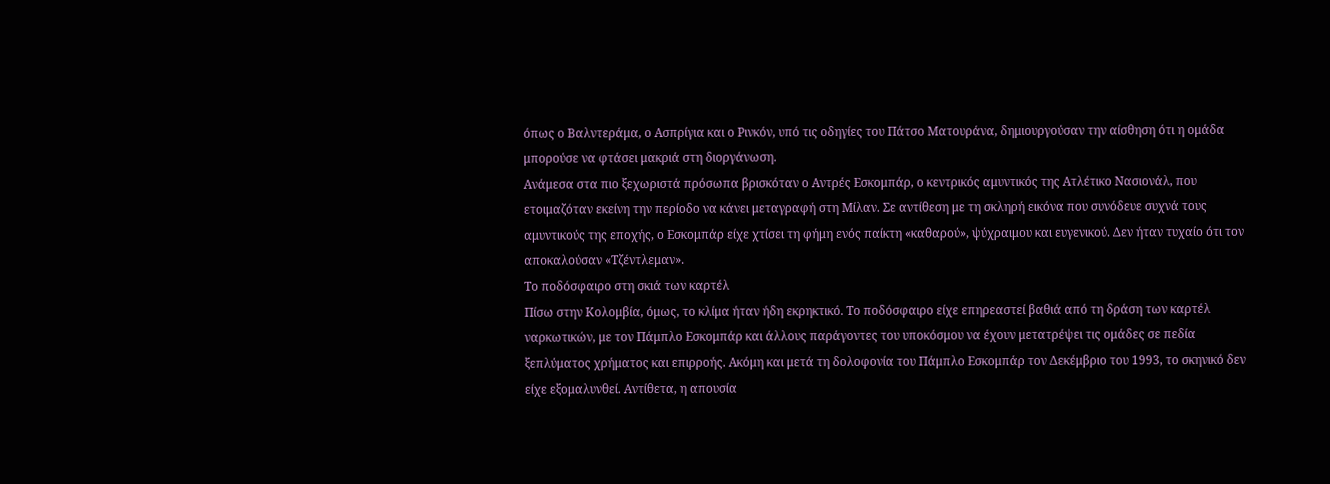όπως ο Βαλντεράμα, ο Ασπρίγια και ο Ρινκόν, υπό τις οδηγίες του Πάτσο Ματουράνα, δημιουργούσαν την αίσθηση ότι η ομάδα μπορούσε να φτάσει μακριά στη διοργάνωση.
Ανάμεσα στα πιο ξεχωριστά πρόσωπα βρισκόταν ο Αντρές Εσκομπάρ, ο κεντρικός αμυντικός της Ατλέτικο Νασιονάλ, που ετοιμαζόταν εκείνη την περίοδο να κάνει μεταγραφή στη Μίλαν. Σε αντίθεση με τη σκληρή εικόνα που συνόδευε συχνά τους αμυντικούς της εποχής, ο Εσκομπάρ είχε χτίσει τη φήμη ενός παίκτη «καθαρού», ψύχραιμου και ευγενικού. Δεν ήταν τυχαίο ότι τον αποκαλούσαν «Τζέντλεμαν».
Το ποδόσφαιρο στη σκιά των καρτέλ
Πίσω στην Κολομβία, όμως, το κλίμα ήταν ήδη εκρηκτικό. Το ποδόσφαιρο είχε επηρεαστεί βαθιά από τη δράση των καρτέλ ναρκωτικών, με τον Πάμπλο Εσκομπάρ και άλλους παράγοντες του υποκόσμου να έχουν μετατρέψει τις ομάδες σε πεδία ξεπλύματος χρήματος και επιρροής. Ακόμη και μετά τη δολοφονία του Πάμπλο Εσκομπάρ τον Δεκέμβριο του 1993, το σκηνικό δεν είχε εξομαλυνθεί. Αντίθετα, η απουσία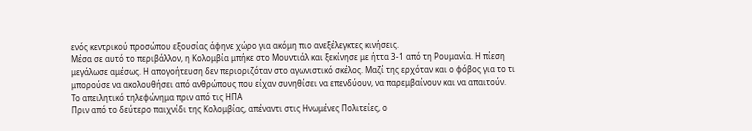ενός κεντρικού προσώπου εξουσίας άφηνε χώρο για ακόμη πιο ανεξέλεγκτες κινήσεις.
Μέσα σε αυτό το περιβάλλον, η Κολομβία μπήκε στο Μουντιάλ και ξεκίνησε με ήττα 3-1 από τη Ρουμανία. Η πίεση μεγάλωσε αμέσως. Η απογοήτευση δεν περιοριζόταν στο αγωνιστικό σκέλος. Μαζί της ερχόταν και ο φόβος για το τι μπορούσε να ακολουθήσει από ανθρώπους που είχαν συνηθίσει να επενδύουν, να παρεμβαίνουν και να απαιτούν.
Το απειλητικό τηλεφώνημα πριν από τις ΗΠΑ
Πριν από το δεύτερο παιχνίδι της Κολομβίας, απέναντι στις Ηνωμένες Πολιτείες, ο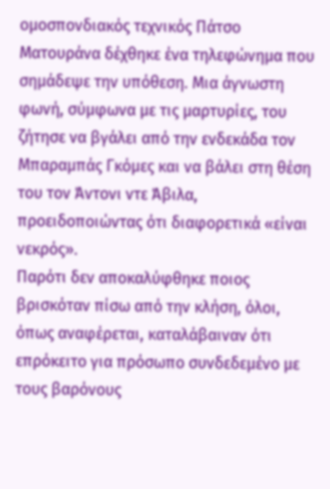ομοσπονδιακός τεχνικός Πάτσο Ματουράνα δέχθηκε ένα τηλεφώνημα που σημάδεψε την υπόθεση. Μια άγνωστη φωνή, σύμφωνα με τις μαρτυρίες, του ζήτησε να βγάλει από την ενδεκάδα τον Μπαραμπάς Γκόμες και να βάλει στη θέση του τον Άντονι ντε Άβιλα, προειδοποιώντας ότι διαφορετικά «είναι νεκρός».
Παρότι δεν αποκαλύφθηκε ποιος βρισκόταν πίσω από την κλήση, όλοι, όπως αναφέρεται, καταλάβαιναν ότι επρόκειτο για πρόσωπο συνδεδεμένο με τους βαρόνους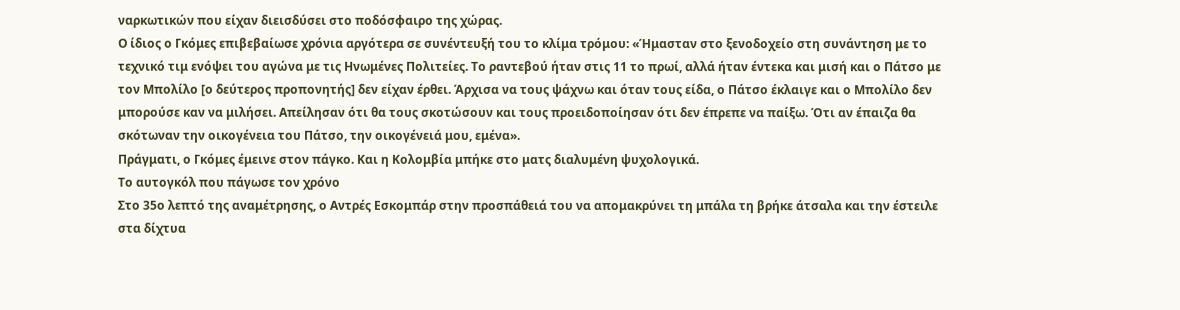ναρκωτικών που είχαν διεισδύσει στο ποδόσφαιρο της χώρας.
Ο ίδιος ο Γκόμες επιβεβαίωσε χρόνια αργότερα σε συνέντευξή του το κλίμα τρόμου: «Ήμασταν στο ξενοδοχείο στη συνάντηση με το τεχνικό τιμ ενόψει του αγώνα με τις Ηνωμένες Πολιτείες. Το ραντεβού ήταν στις 11 το πρωί, αλλά ήταν έντεκα και μισή και ο Πάτσο με τον Μπολίλο [ο δεύτερος προπονητής] δεν είχαν έρθει. Άρχισα να τους ψάχνω και όταν τους είδα, ο Πάτσο έκλαιγε και ο Μπολίλο δεν μπορούσε καν να μιλήσει. Απείλησαν ότι θα τους σκοτώσουν και τους προειδοποίησαν ότι δεν έπρεπε να παίξω. Ότι αν έπαιζα θα σκότωναν την οικογένεια του Πάτσο, την οικογένειά μου, εμένα».
Πράγματι, ο Γκόμες έμεινε στον πάγκο. Και η Κολομβία μπήκε στο ματς διαλυμένη ψυχολογικά.
Το αυτογκόλ που πάγωσε τον χρόνο
Στο 35ο λεπτό της αναμέτρησης, ο Αντρές Εσκομπάρ στην προσπάθειά του να απομακρύνει τη μπάλα τη βρήκε άτσαλα και την έστειλε στα δίχτυα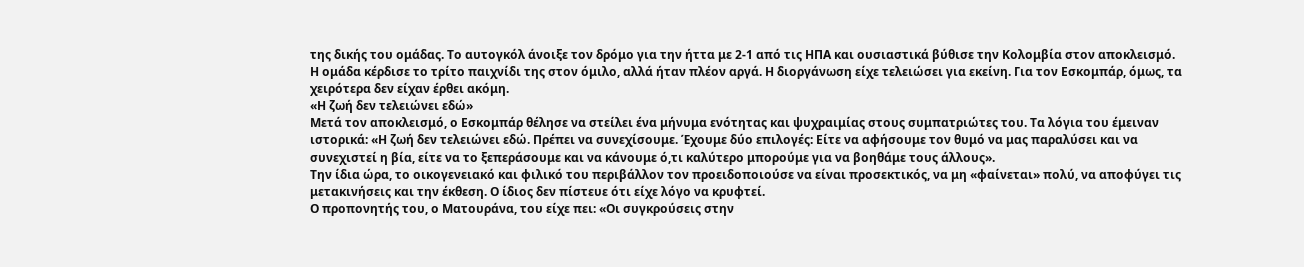της δικής του ομάδας. Το αυτογκόλ άνοιξε τον δρόμο για την ήττα με 2-1 από τις ΗΠΑ και ουσιαστικά βύθισε την Κολομβία στον αποκλεισμό.
Η ομάδα κέρδισε το τρίτο παιχνίδι της στον όμιλο, αλλά ήταν πλέον αργά. Η διοργάνωση είχε τελειώσει για εκείνη. Για τον Εσκομπάρ, όμως, τα χειρότερα δεν είχαν έρθει ακόμη.
«Η ζωή δεν τελειώνει εδώ»
Μετά τον αποκλεισμό, ο Εσκομπάρ θέλησε να στείλει ένα μήνυμα ενότητας και ψυχραιμίας στους συμπατριώτες του. Τα λόγια του έμειναν ιστορικά: «Η ζωή δεν τελειώνει εδώ. Πρέπει να συνεχίσουμε. Έχουμε δύο επιλογές: Είτε να αφήσουμε τον θυμό να μας παραλύσει και να συνεχιστεί η βία, είτε να το ξεπεράσουμε και να κάνουμε ό,τι καλύτερο μπορούμε για να βοηθάμε τους άλλους».
Την ίδια ώρα, το οικογενειακό και φιλικό του περιβάλλον τον προειδοποιούσε να είναι προσεκτικός, να μη «φαίνεται» πολύ, να αποφύγει τις μετακινήσεις και την έκθεση. Ο ίδιος δεν πίστευε ότι είχε λόγο να κρυφτεί.
Ο προπονητής του, ο Ματουράνα, του είχε πει: «Οι συγκρούσεις στην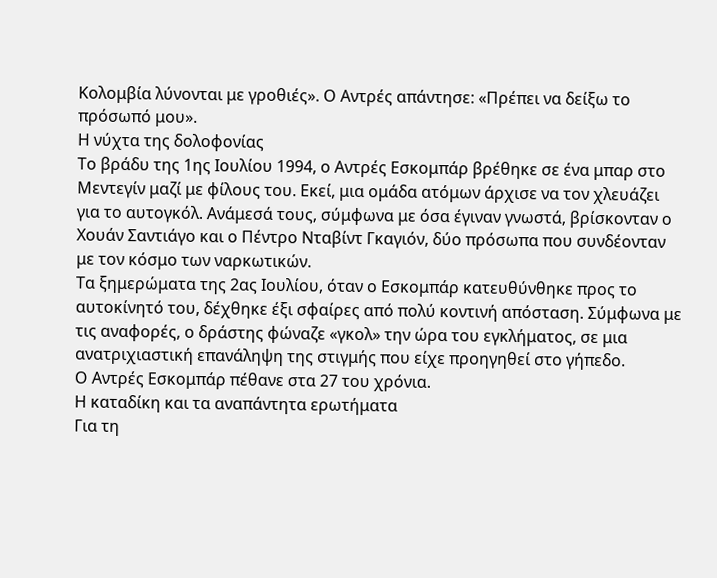Κολομβία λύνονται με γροθιές». Ο Αντρές απάντησε: «Πρέπει να δείξω το πρόσωπό μου».
Η νύχτα της δολοφονίας
Το βράδυ της 1ης Ιουλίου 1994, ο Αντρές Εσκομπάρ βρέθηκε σε ένα μπαρ στο Μεντεγίν μαζί με φίλους του. Εκεί, μια ομάδα ατόμων άρχισε να τον χλευάζει για το αυτογκόλ. Ανάμεσά τους, σύμφωνα με όσα έγιναν γνωστά, βρίσκονταν ο Χουάν Σαντιάγο και ο Πέντρο Νταβίντ Γκαγιόν, δύο πρόσωπα που συνδέονταν με τον κόσμο των ναρκωτικών.
Τα ξημερώματα της 2ας Ιουλίου, όταν ο Εσκομπάρ κατευθύνθηκε προς το αυτοκίνητό του, δέχθηκε έξι σφαίρες από πολύ κοντινή απόσταση. Σύμφωνα με τις αναφορές, ο δράστης φώναζε «γκολ» την ώρα του εγκλήματος, σε μια ανατριχιαστική επανάληψη της στιγμής που είχε προηγηθεί στο γήπεδο.
Ο Αντρές Εσκομπάρ πέθανε στα 27 του χρόνια.
Η καταδίκη και τα αναπάντητα ερωτήματα
Για τη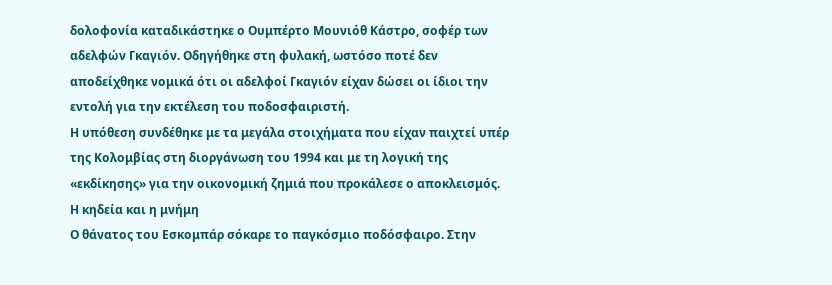δολοφονία καταδικάστηκε ο Ουμπέρτο Μουνιόθ Κάστρο, σοφέρ των αδελφών Γκαγιόν. Οδηγήθηκε στη φυλακή, ωστόσο ποτέ δεν αποδείχθηκε νομικά ότι οι αδελφοί Γκαγιόν είχαν δώσει οι ίδιοι την εντολή για την εκτέλεση του ποδοσφαιριστή.
Η υπόθεση συνδέθηκε με τα μεγάλα στοιχήματα που είχαν παιχτεί υπέρ της Κολομβίας στη διοργάνωση του 1994 και με τη λογική της «εκδίκησης» για την οικονομική ζημιά που προκάλεσε ο αποκλεισμός.
Η κηδεία και η μνήμη
Ο θάνατος του Εσκομπάρ σόκαρε το παγκόσμιο ποδόσφαιρο. Στην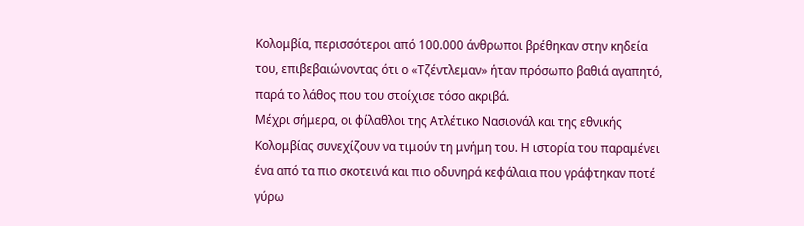Κολομβία, περισσότεροι από 100.000 άνθρωποι βρέθηκαν στην κηδεία του, επιβεβαιώνοντας ότι ο «Τζέντλεμαν» ήταν πρόσωπο βαθιά αγαπητό, παρά το λάθος που του στοίχισε τόσο ακριβά.
Μέχρι σήμερα, οι φίλαθλοι της Ατλέτικο Νασιονάλ και της εθνικής Κολομβίας συνεχίζουν να τιμούν τη μνήμη του. Η ιστορία του παραμένει ένα από τα πιο σκοτεινά και πιο οδυνηρά κεφάλαια που γράφτηκαν ποτέ γύρω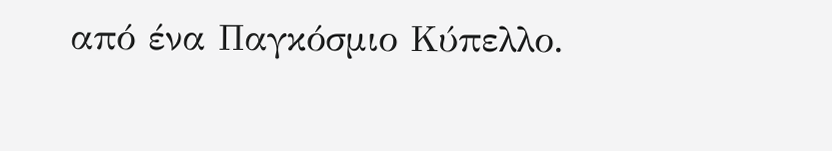από ένα Παγκόσμιο Κύπελλο.